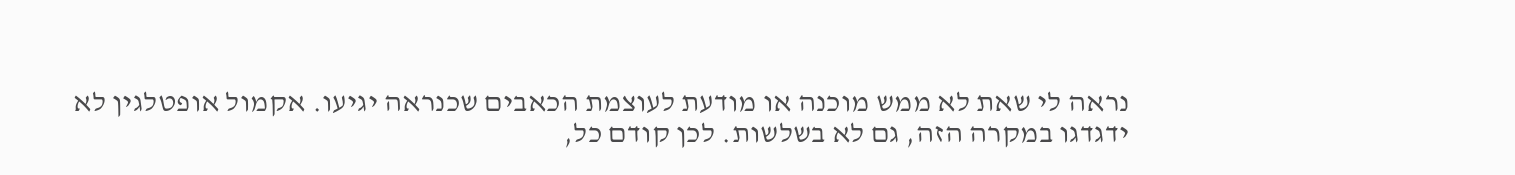נראה לי שאת לא ממש מוכנה או מודעת לעוצמת הכאבים שכנראה יגיעו. אקמול אופטלגין לא ידגדגו במקרה הזה, גם לא בשלשות. לכן קודם כל,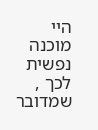היי מוכנה נפשית לכך , שמדובר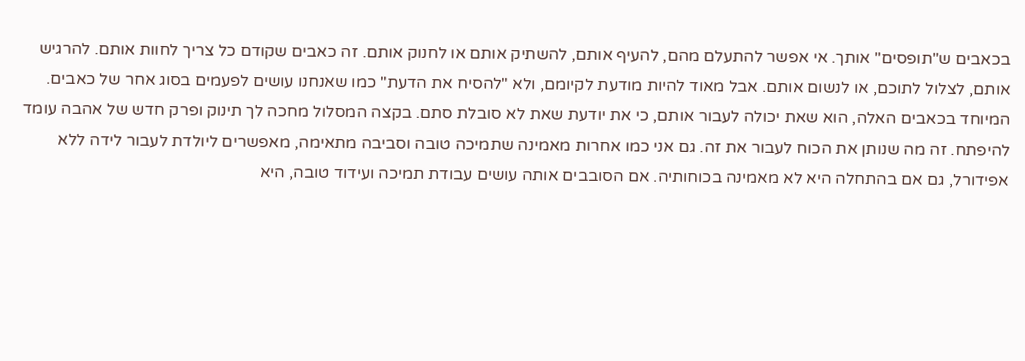בכאבים ש"תופסים" אותך. אי אפשר להתעלם מהם, להעיף אותם, להשתיק אותם או לחנוק אותם. זה כאבים שקודם כל צריך לחוות אותם. להרגיש אותם, לצלול לתוכם, או לנשום אותם. אבל מאוד להיות מודעת לקיומם, ולא "להסיח את הדעת" כמו שאנחנו עושים לפעמים בסוג אחר של כאבים. המיוחד בכאבים האלה, הוא שאת יכולה לעבור אותם, כי את יודעת שאת לא סובלת סתם. בקצה המסלול מחכה לך תינוק ופרק חדש של אהבה עומד להיפתח. זה מה שנותן את הכוח לעבור את זה. גם אני כמו אחרות מאמינה שתמיכה טובה וסביבה מתאימה, מאפשרים ליולדת לעבור לידה ללא אפידורל, גם אם בהתחלה היא לא מאמינה בכוחותיה. אם הסובבים אותה עושים עבודת תמיכה ועידוד טובה, היא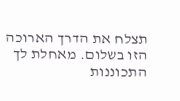תצלח את הדרך הארוכה הזו בשלום. מאחלת לך התכוננות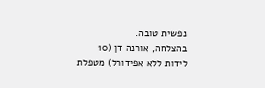נפשית טובה.
בהצלחה, אורנה דן (10 לידות ללא אפידורל) מטפלת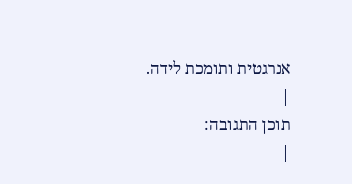אנרגטית ותומכת לידה.
|
תוכן התגובה:
|